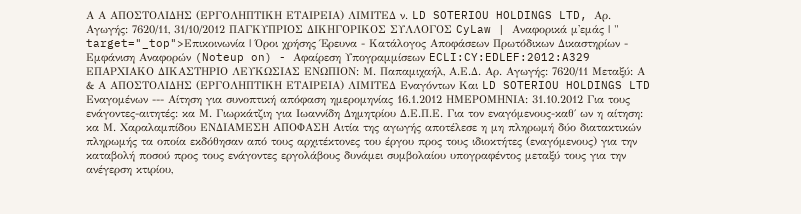Α Α ΑΠΟΣΤΟΛΙΔΗΣ (ΕΡΓΟΛΗΠΤΙΚΗ ΕΤΑΙΡΕΙΑ) ΛΙΜΙΤΕΔ ν. LD SOTERIOU HOLDINGS LTD, Αρ. Αγωγής: 7620/11, 31/10/2012 ΠΑΓΚΥΠΡΙΟΣ ΔΙΚΗΓΟΡΙΚΟΣ ΣΥΛΛΟΓΟΣ CyLaw | Αναφορικά μ'εμάς | " target="_top">Επικοινωνία | Όροι χρήσης Έρευνα - Κατάλογος Αποφάσεων Πρωτόδικων Δικαστηρίων - Εμφάνιση Αναφορών (Noteup on) - Αφαίρεση Υπογραμμίσεων ECLI:CY:EDLEF:2012:A329 ΕΠΑΡΧΙΑΚΟ ΔΙΚΑΣΤΗΡΙΟ ΛΕΥΚΩΣΙΑΣ ΕΝΩΠΙΟΝ: Μ. Παπαμιχαήλ, Α.Ε.Δ. Αρ. Αγωγής: 7620/11 Μεταξύ: Α & Α ΑΠΟΣΤΟΛΙΔΗΣ (ΕΡΓΟΛΗΠΤΙΚΗ ΕΤΑΙΡΕΙΑ) ΛΙΜΙΤΕΔ Eναγόντων Και LD SOTERIOU HOLDINGS LTD Eναγομένων --- Αίτηση για συνοπτική απόφαση ημερομηνίας 16.1.2012 ΗΜΕΡΟΜΗΝΙΑ: 31.10.2012 Για τους ενάγοντες-αιτητές: κα Μ. Γιωρκάτζιη για Ιωαννίδη Δημητρίου Δ.Ε.Π.Ε. Για τον εναγόμενους-καθ΄ ων η αίτηση: κα Μ. Χαραλαμπίδου ΕΝΔΙΑΜΕΣΗ ΑΠΟΦΑΣΗ Αιτία της αγωγής αποτέλεσε η μη πληρωμή δύο διατακτικών πληρωμής τα οποία εκδόθησαν από τους αρχιτέκτονες του έργου προς τους ιδιοκτήτες (εναγόμενους) για την καταβολή ποσού προς τους ενάγοντες εργολάβους δυνάμει συμβολαίου υπογραφέντος μεταξύ τους για την ανέγερση κτιρίου,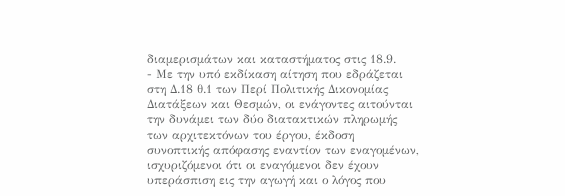διαμερισμάτων και καταστήματος στις 18.9.
- Με την υπό εκδίκαση αίτηση που εδράζεται στη Δ.18 θ.1 των Περί Πολιτικής Δικονομίας Διατάξεων και Θεσμών, οι ενάγοντες αιτούνται την δυνάμει των δύο διατακτικών πληρωμής των αρχιτεκτόνων του έργου, έκδοση συνοπτικής απόφασης εναντίον των εναγομένων, ισχυριζόμενοι ότι οι εναγόμενοι δεν έχουν υπεράσπιση εις την αγωγή και ο λόγος που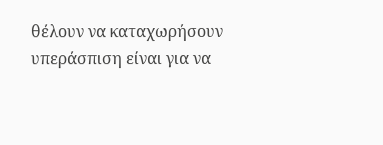θέλουν να καταχωρήσουν υπεράσπιση είναι για να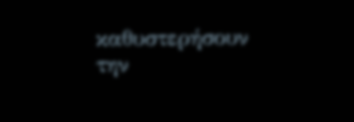καθυστερήσουν την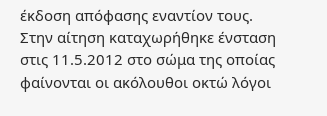έκδοση απόφασης εναντίον τους. Στην αίτηση καταχωρήθηκε ένσταση στις 11.5.2012 στο σώμα της οποίας φαίνονται οι ακόλουθοι οκτώ λόγοι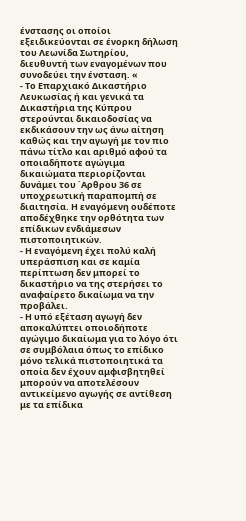ένστασης οι οποίοι εξειδικεύονται σε ένορκη δήλωση του Λεωνίδα Σωτηρίου, διευθυντή των εναγομένων που συνοδεύει την ένσταση. «
- Το Επαρχιακό Δικαστήριο Λευκωσίας ή και γενικά τα Δικαστήρια της Κύπρου στερούνται δικαιοδοσίας να εκδικάσουν την ως άνω αίτηση καθώς και την αγωγή με τον πιο πάνω τίτλο και αριθμό αφού τα οποιαδήποτε αγώγιμα δικαιώματα περιορίζονται δυνάμει του ΄Αρθρου 36 σε υποχρεωτική παραπομπή σε διαιτησία. Η εναγόμενη ουδέποτε αποδέχθηκε την ορθότητα των επίδικων ενδιάμεσων πιστοποιητικών.
- Η εναγόμενη έχει πολύ καλή υπεράσπιση και σε καμία περίπτωση δεν μπορεί το δικαστήριο να της στερήσει το αναφαίρετο δικαίωμα να την προβάλει.
- Η υπό εξέταση αγωγή δεν αποκαλύπτει οποιοδήποτε αγώγιμο δικαίωμα για το λόγο ότι σε συμβόλαια όπως το επίδικο μόνο τελικά πιστοποιητικά τα οποία δεν έχουν αμφισβητηθεί μπορούν να αποτελέσουν αντικείμενο αγωγής σε αντίθεση με τα επίδικα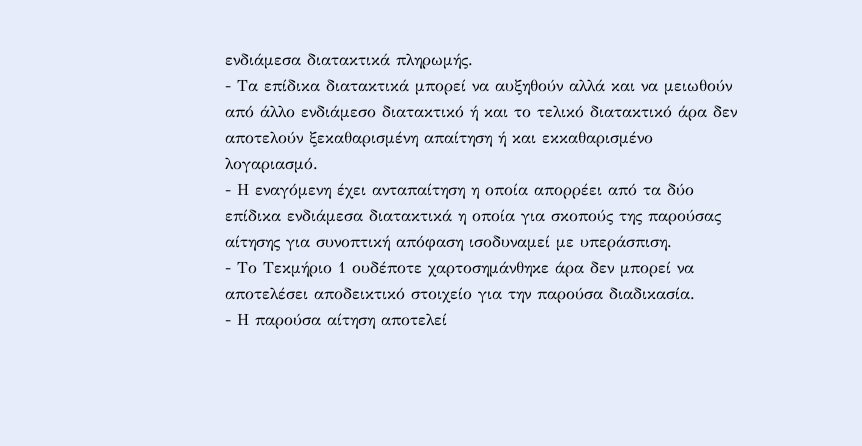ενδιάμεσα διατακτικά πληρωμής.
- Τα επίδικα διατακτικά μπορεί να αυξηθούν αλλά και να μειωθούν από άλλο ενδιάμεσο διατακτικό ή και το τελικό διατακτικό άρα δεν αποτελούν ξεκαθαρισμένη απαίτηση ή και εκκαθαρισμένο λογαριασμό.
- Η εναγόμενη έχει ανταπαίτηση η οποία απορρέει από τα δύο επίδικα ενδιάμεσα διατακτικά η οποία για σκοπούς της παρούσας αίτησης για συνοπτική απόφαση ισοδυναμεί με υπεράσπιση.
- Το Τεκμήριο 1 ουδέποτε χαρτοσημάνθηκε άρα δεν μπορεί να αποτελέσει αποδεικτικό στοιχείο για την παρούσα διαδικασία.
- Η παρούσα αίτηση αποτελεί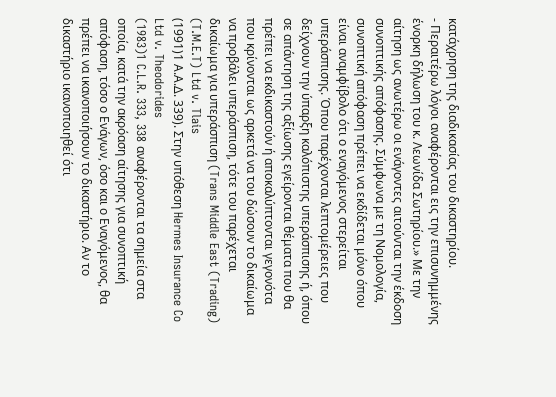κατάχρηση της διαδικασίας του δικαστηρίου.
- Περαιτέρω λόγοι αναφέρονται εις την επισυνημμένης ένορκη δήλωση του κ. Λεωνίδα Σωτηρίου.» Με την αίτηση ως ανωτέρω οι ενάγοντες αιτούνται την έκδοση συνοπτικής απόφασης. Σύμφωνα με τη Νομολογία, συνοπτική απόφαση πρέπει να εκδίδεται μόνο όπου είναι αναμφίβολο ότι ο εναγόμενος στερείται υπεράσπισης. Όπου παρέχονται λεπτομέρειες που δείχνουν την ύπαρξη καλόπιστης υπεράσπισης ή, όπου σε απάντηση της αξίωσης εγείρονται θέματα που θα πρέπει να εκδικαστούν ή αποκαλύπτονται γεγονότα που κρίνονται ως αρκετά να του δώσουν το δικαίωμα να προβάλει υπεράσπιση, τότε του παρέχεται δικαίωμα για υπεράσπιση (Trans Middle East (Trading) (T.M.E.T) Ltd v. Tlais
(1991)1 Α.Α.Δ. 339). Στην υπόθεση Hermes Insurance Co Ltd v. Theodorides
(1983)1 C.L.R. 333, 338 αναφέρονται τα σημεία στα οποία, κατά την ακρόαση αίτησης για συνοπτική απόφαση, τόσο ο Ενάγων, όσο και ο Εναγόμενος, θα πρέπει να ικανοποιήσουν το δικαστήριο. Αν το δικαστήριο ικανοποιηθεί ότι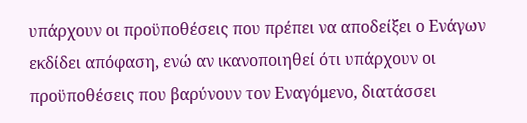υπάρχουν οι προϋποθέσεις που πρέπει να αποδείξει ο Ενάγων εκδίδει απόφαση, ενώ αν ικανοποιηθεί ότι υπάρχουν οι προϋποθέσεις που βαρύνουν τον Εναγόμενο, διατάσσει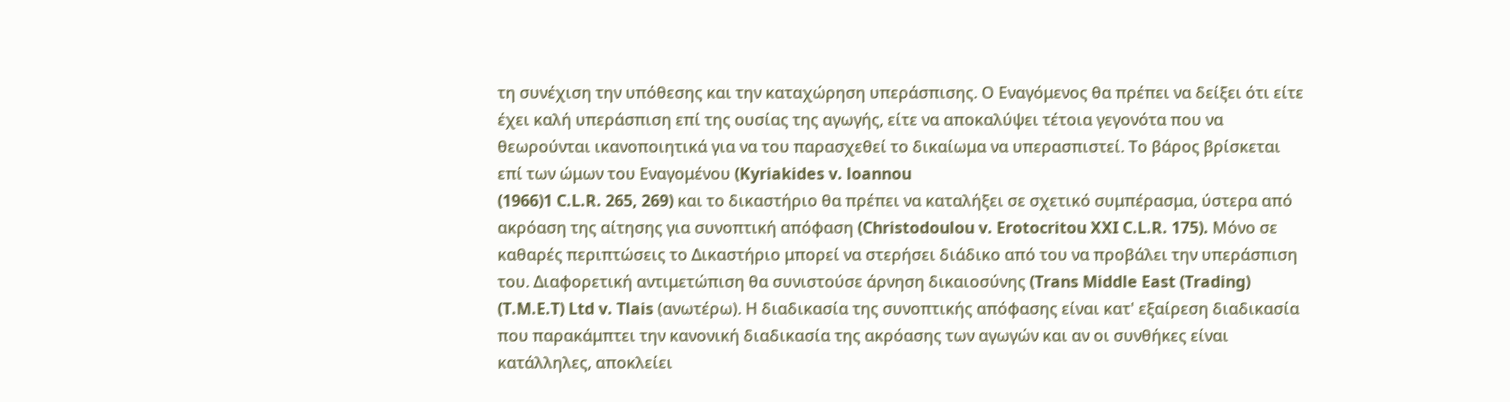τη συνέχιση την υπόθεσης και την καταχώρηση υπεράσπισης. Ο Εναγόμενος θα πρέπει να δείξει ότι είτε έχει καλή υπεράσπιση επί της ουσίας της αγωγής, είτε να αποκαλύψει τέτοια γεγονότα που να θεωρούνται ικανοποιητικά για να του παρασχεθεί το δικαίωμα να υπερασπιστεί. Το βάρος βρίσκεται επί των ώμων του Εναγομένου (Kyriakides v. loannou
(1966)1 C.L.R. 265, 269) και το δικαστήριο θα πρέπει να καταλήξει σε σχετικό συμπέρασμα, ύστερα από ακρόαση της αίτησης για συνοπτική απόφαση (Christodoulou v. Erotocritou XXI C.L.R. 175). Μόνο σε καθαρές περιπτώσεις το Δικαστήριο μπορεί να στερήσει διάδικο από του να προβάλει την υπεράσπιση του. Διαφορετική αντιμετώπιση θα συνιστούσε άρνηση δικαιοσύνης (Trans Middle East (Trading) (T.M.E.T) Ltd v. Tlais (ανωτέρω). Η διαδικασία της συνοπτικής απόφασης είναι κατ' εξαίρεση διαδικασία που παρακάμπτει την κανονική διαδικασία της ακρόασης των αγωγών και αν οι συνθήκες είναι κατάλληλες, αποκλείει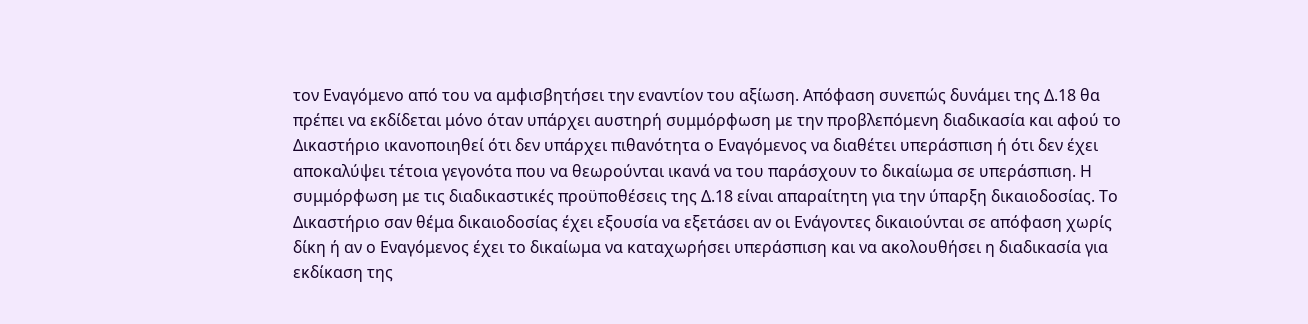τον Εναγόμενο από του να αμφισβητήσει την εναντίον του αξίωση. Απόφαση συνεπώς δυνάμει της Δ.18 θα πρέπει να εκδίδεται μόνο όταν υπάρχει αυστηρή συμμόρφωση με την προβλεπόμενη διαδικασία και αφού το Δικαστήριο ικανοποιηθεί ότι δεν υπάρχει πιθανότητα ο Εναγόμενος να διαθέτει υπεράσπιση ή ότι δεν έχει αποκαλύψει τέτοια γεγονότα που να θεωρούνται ικανά να του παράσχουν το δικαίωμα σε υπεράσπιση. Η συμμόρφωση με τις διαδικαστικές προϋποθέσεις της Δ.18 είναι απαραίτητη για την ύπαρξη δικαιοδοσίας. Το Δικαστήριο σαν θέμα δικαιοδοσίας έχει εξουσία να εξετάσει αν οι Ενάγοντες δικαιούνται σε απόφαση χωρίς δίκη ή αν ο Εναγόμενος έχει το δικαίωμα να καταχωρήσει υπεράσπιση και να ακολουθήσει η διαδικασία για εκδίκαση της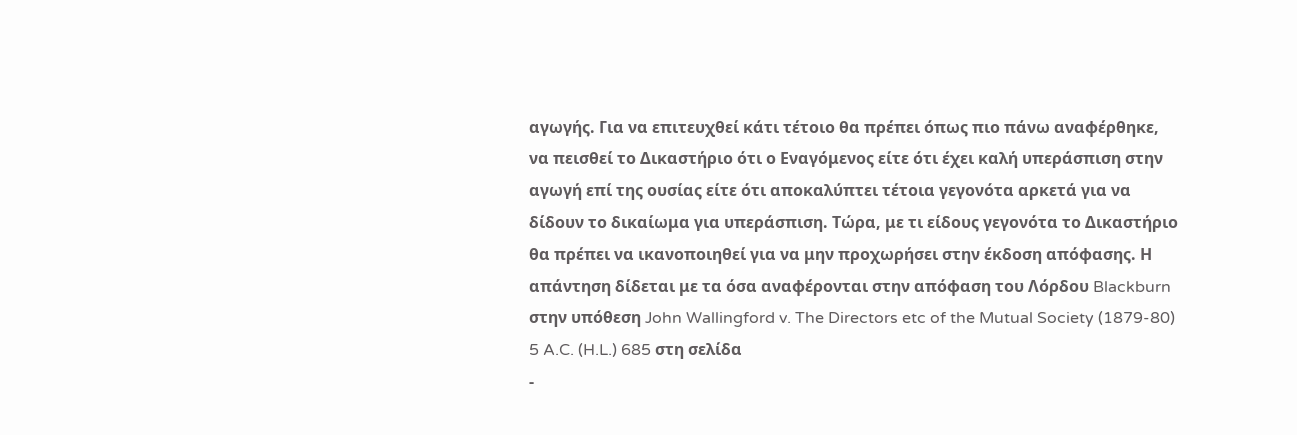αγωγής. Για να επιτευχθεί κάτι τέτοιο θα πρέπει όπως πιο πάνω αναφέρθηκε, να πεισθεί το Δικαστήριο ότι ο Εναγόμενος είτε ότι έχει καλή υπεράσπιση στην αγωγή επί της ουσίας είτε ότι αποκαλύπτει τέτοια γεγονότα αρκετά για να δίδουν το δικαίωμα για υπεράσπιση. Τώρα, με τι είδους γεγονότα το Δικαστήριο θα πρέπει να ικανοποιηθεί για να μην προχωρήσει στην έκδοση απόφασης. Η απάντηση δίδεται με τα όσα αναφέρονται στην απόφαση του Λόρδου Blackburn στην υπόθεση John Wallingford v. The Directors etc of the Mutual Society (1879-80) 5 A.C. (H.L.) 685 στη σελίδα
-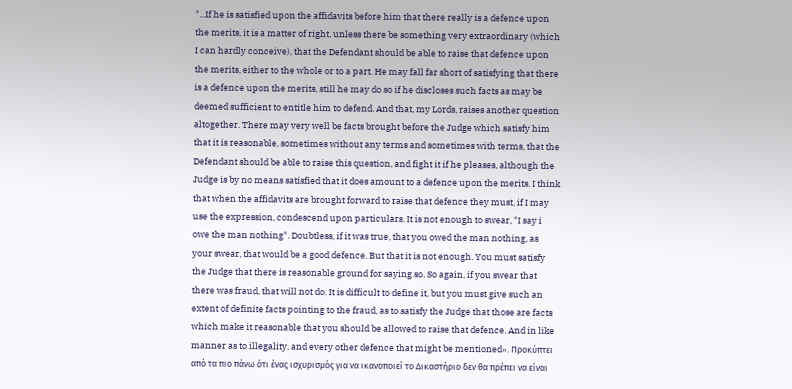"...If he is satisfied upon the affidavits before him that there really is a defence upon the merits, it is a matter of right, unless there be something very extraordinary (which I can hardly conceive), that the Defendant should be able to raise that defence upon the merits, either to the whole or to a part. He may fall far short of satisfying that there is a defence upon the merits, still he may do so if he discloses such facts as may be deemed sufficient to entitle him to defend. And that, my Lords, raises another question altogether. There may very well be facts brought before the Judge which satisfy him that it is reasonable, sometimes without any terms and sometimes with terms, that the Defendant should be able to raise this question, and fight it if he pleases, although the Judge is by no means satisfied that it does amount to a defence upon the merits. I think that when the affidavits are brought forward to raise that defence they must, if I may use the expression, condescend upon particulars. It is not enough to swear, "I say i owe the man nothing". Doubtless, if it was true, that you owed the man nothing, as your swear, that would be a good defence. But that it is not enough. You must satisfy the Judge that there is reasonable ground for saying so. So again, if you swear that there was fraud, that will not do. It is difficult to define it, but you must give such an extent of definite facts pointing to the fraud, as to satisfy the Judge that those are facts which make it reasonable that you should be allowed to raise that defence. And in like manner as to illegality, and every other defence that might be mentioned». Προκύπτει από τα πιο πάνω ότι ένας ισχυρισμός για να ικανοποιεί το Δικαστήριο δεν θα πρέπει να είναι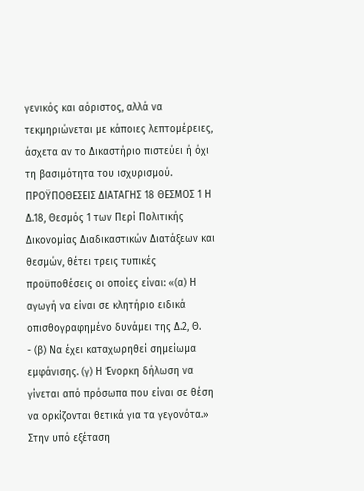γενικός και αόριστος, αλλά να τεκμηριώνεται με κάποιες λεπτομέρειες, άσχετα αν το Δικαστήριο πιστεύει ή όχι τη βασιμότητα του ισχυρισμού. ΠΡΟΫΠΟΘΕΣΕΙΣ ΔΙΑΤΑΓΗΣ 18 ΘΕΣΜΟΣ 1 Η Δ.18, Θεσμός 1 των Περί Πολιτικής Δικονομίας Διαδικαστικών Διατάξεων και θεσμών, θέτει τρεις τυπικές προϋποθέσεις οι οποίες είναι: «(α) Η αγωγή να είναι σε κλητήριο ειδικά οπισθογραφημένο δυνάμει της Δ.2, Θ.
- (β) Να έχει καταχωρηθεί σημείωμα εμφάνισης. (γ) Η Ένορκη δήλωση να γίνεται από πρόσωπα που είναι σε θέση να ορκίζονται θετικά για τα γεγονότα.» Στην υπό εξέταση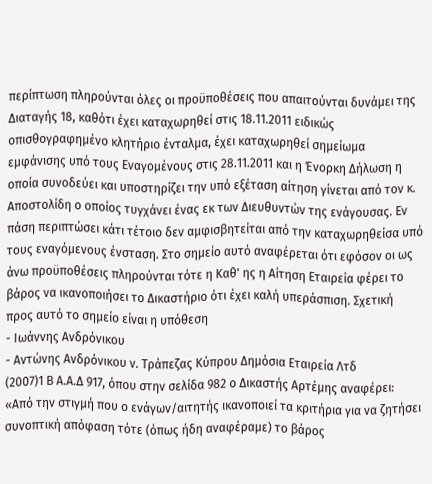περίπτωση πληρούνται όλες οι προϋποθέσεις που απαιτούνται δυνάμει της Διαταγής 18, καθότι έχει καταχωρηθεί στις 18.11.2011 ειδικώς οπισθογραφημένο κλητήριο ένταλμα, έχει καταχωρηθεί σημείωμα εμφάνισης υπό τους Εναγομένους στις 28.11.2011 και η Ένορκη Δήλωση η οποία συνοδεύει και υποστηρίζει την υπό εξέταση αίτηση γίνεται από τον κ. Αποστολίδη ο οποίος τυγχάνει ένας εκ των Διευθυντών της ενάγουσας. Εν πάση περιπτώσει κάτι τέτοιο δεν αμφισβητείται από την καταχωρηθείσα υπό τους εναγόμενους ένσταση. Στο σημείο αυτό αναφέρεται ότι εφόσον οι ως άνω προϋποθέσεις πληρούνται τότε η Καθ' ης η Αίτηση Εταιρεία φέρει το βάρος να ικανοποιήσει το Δικαστήριο ότι έχει καλή υπεράσπιση. Σχετική προς αυτό το σημείο είναι η υπόθεση
- Ιωάννης Ανδρόνικου
- Αντώνης Ανδρόνικου ν. Τράπεζας Κύπρου Δημόσια Εταιρεία Λτδ
(2007)1 Β Α.Α.Δ 917, όπου στην σελίδα 982 ο Δικαστής Αρτέμης αναφέρει: «Από την στιγμή που ο ενάγων/αιτητής ικανοποιεί τα κριτήρια για να ζητήσει συνοπτική απόφαση τότε (όπως ήδη αναφέραμε) το βάρος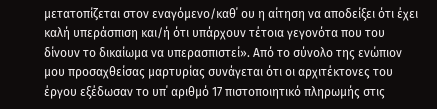μετατοπίζεται στον εναγόμενο/καθ΄ ου η αίτηση να αποδείξει ότι έχει καλή υπεράσπιση και/ή ότι υπάρχουν τέτοια γεγονότα που του δίνουν το δικαίωμα να υπερασπιστεί». Από το σύνολο της ενώπιον μου προσαχθείσας μαρτυρίας συνάγεται ότι οι αρχιτέκτονες του έργου εξέδωσαν το υπ΄ αριθμό 17 πιστοποιητικό πληρωμής στις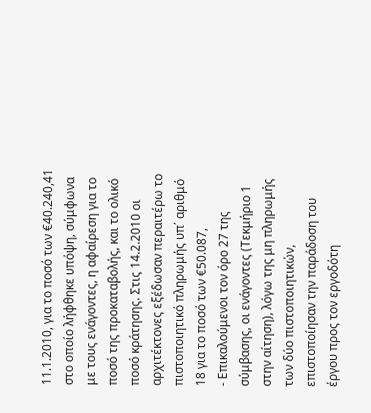11.1.2010, για το ποσό των €40.240,41 στο οποίο λήφθηκε υπόψη, σύμφωνα με τους ενάγοντες, η αφαίρεση για το ποσό της προκαταβολής, και το ολικό ποσό κράτησης. Στις 14.2.2010 οι αρχιτέκτονες εξέδωσαν περαιτέρω το πιστοποιητικό πληρωμής υπ΄ αριθμό 18 για το ποσό των €50.087,
- Επικαλούμενοι τον όρο 27 της σύμβασης, οι ενάγοντες (Τεκμήριο 1 στην αίτηση), λόγω της μη πληρωμής των δύο πιστοποιητικών, επιστοποίησαν την παράδοση του έργου προς τον εργοδότη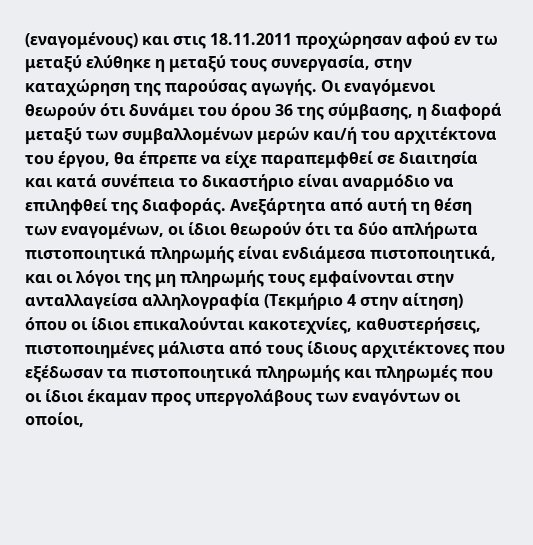(εναγομένους) και στις 18.11.2011 προχώρησαν αφού εν τω μεταξύ ελύθηκε η μεταξύ τους συνεργασία, στην καταχώρηση της παρούσας αγωγής. Οι εναγόμενοι θεωρούν ότι δυνάμει του όρου 36 της σύμβασης, η διαφορά μεταξύ των συμβαλλομένων μερών και/ή του αρχιτέκτονα του έργου, θα έπρεπε να είχε παραπεμφθεί σε διαιτησία και κατά συνέπεια το δικαστήριο είναι αναρμόδιο να επιληφθεί της διαφοράς. Ανεξάρτητα από αυτή τη θέση των εναγομένων, οι ίδιοι θεωρούν ότι τα δύο απλήρωτα πιστοποιητικά πληρωμής είναι ενδιάμεσα πιστοποιητικά, και οι λόγοι της μη πληρωμής τους εμφαίνονται στην ανταλλαγείσα αλληλογραφία (Τεκμήριο 4 στην αίτηση) όπου οι ίδιοι επικαλούνται κακοτεχνίες, καθυστερήσεις, πιστοποιημένες μάλιστα από τους ίδιους αρχιτέκτονες που εξέδωσαν τα πιστοποιητικά πληρωμής και πληρωμές που οι ίδιοι έκαμαν προς υπεργολάβους των εναγόντων οι οποίοι,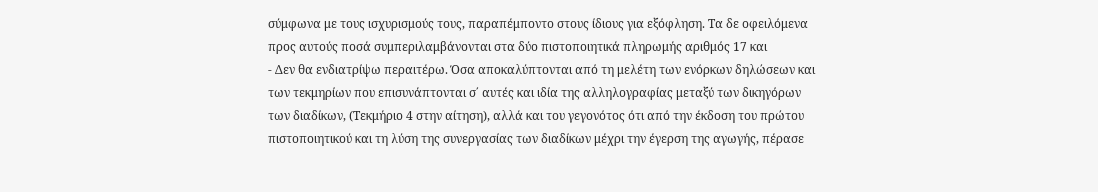σύμφωνα με τους ισχυρισμούς τους, παραπέμποντο στους ίδιους για εξόφληση. Τα δε οφειλόμενα προς αυτούς ποσά συμπεριλαμβάνονται στα δύο πιστοποιητικά πληρωμής αριθμός 17 και
- Δεν θα ενδιατρίψω περαιτέρω. Όσα αποκαλύπτονται από τη μελέτη των ενόρκων δηλώσεων και των τεκμηρίων που επισυνάπτονται σ΄ αυτές και ιδία της αλληλογραφίας μεταξύ των δικηγόρων των διαδίκων, (Τεκμήριο 4 στην αίτηση), αλλά και του γεγονότος ότι από την έκδοση του πρώτου πιστοποιητικού και τη λύση της συνεργασίας των διαδίκων μέχρι την έγερση της αγωγής, πέρασε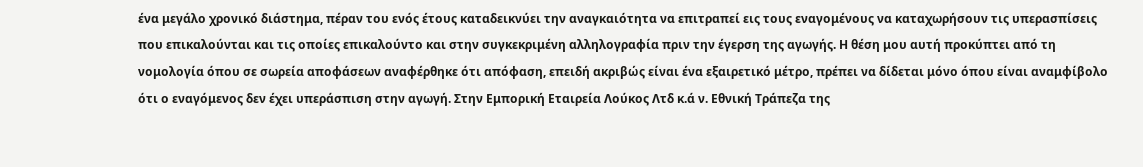ένα μεγάλο χρονικό διάστημα, πέραν του ενός έτους καταδεικνύει την αναγκαιότητα να επιτραπεί εις τους εναγομένους να καταχωρήσουν τις υπερασπίσεις που επικαλούνται και τις οποίες επικαλούντο και στην συγκεκριμένη αλληλογραφία πριν την έγερση της αγωγής. Η θέση μου αυτή προκύπτει από τη νομολογία όπου σε σωρεία αποφάσεων αναφέρθηκε ότι απόφαση, επειδή ακριβώς είναι ένα εξαιρετικό μέτρο, πρέπει να δίδεται μόνο όπου είναι αναμφίβολο ότι ο εναγόμενος δεν έχει υπεράσπιση στην αγωγή. Στην Εμπορική Εταιρεία Λούκος Λτδ κ.ά ν. Εθνική Τράπεζα της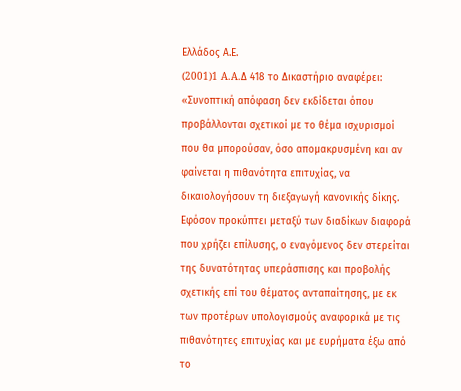Ελλάδος Α.Ε.
(2001)1 A.A.Δ 418 το Δικαστήριο αναφέρει: «Συνοπτική απόφαση δεν εκδίδεται όπου προβάλλονται σχετικοί με το θέμα ισχυρισμοί που θα μπορούσαν, όσο απομακρυσμένη και αν φαίνεται η πιθανότητα επιτυχίας, να δικαιολογήσουν τη διεξαγωγή κανονικής δίκης. Εφόσον προκύπτει μεταξύ των διαδίκων διαφορά που χρήζει επίλυσης, ο εναγόμενος δεν στερείται της δυνατότητας υπεράσπισης και προβολής σχετικής επί του θέματος ανταπαίτησης, με εκ των προτέρων υπολογισμούς αναφορικά με τις πιθανότητες επιτυχίας και με ευρήματα έξω από το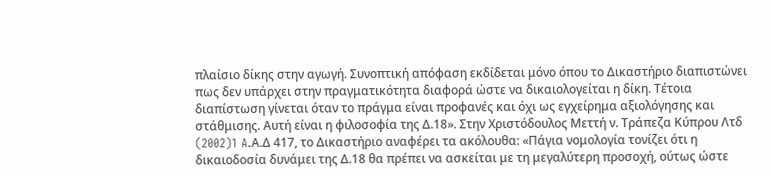πλαίσιο δίκης στην αγωγή. Συνοπτική απόφαση εκδίδεται μόνο όπου το Δικαστήριο διαπιστώνει πως δεν υπάρχει στην πραγματικότητα διαφορά ώστε να δικαιολογείται η δίκη. Τέτοια διαπίστωση γίνεται όταν το πράγμα είναι προφανές και όχι ως εγχείρημα αξιολόγησης και στάθμισης. Αυτή είναι η φιλοσοφία της Δ.18». Στην Χριστόδουλος Μεττή ν. Τράπεζα Κύπρου Λτδ
(2002)1 A.Α.Δ 417, το Δικαστήριο αναφέρει τα ακόλουθα: «Πάγια νομολογία τονίζει ότι η δικαιοδοσία δυνάμει της Δ.18 θα πρέπει να ασκείται με τη μεγαλύτερη προσοχή, ούτως ώστε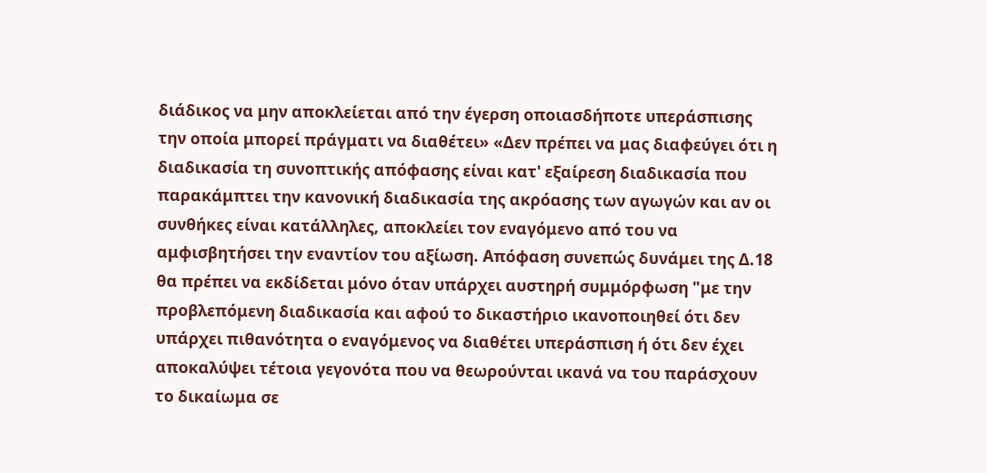διάδικος να μην αποκλείεται από την έγερση οποιασδήποτε υπεράσπισης την οποία μπορεί πράγματι να διαθέτει» «Δεν πρέπει να μας διαφεύγει ότι η διαδικασία τη συνοπτικής απόφασης είναι κατ' εξαίρεση διαδικασία που παρακάμπτει την κανονική διαδικασία της ακρόασης των αγωγών και αν οι συνθήκες είναι κατάλληλες, αποκλείει τον εναγόμενο από του να αμφισβητήσει την εναντίον του αξίωση. Απόφαση συνεπώς δυνάμει της Δ.18 θα πρέπει να εκδίδεται μόνο όταν υπάρχει αυστηρή συμμόρφωση "με την προβλεπόμενη διαδικασία και αφού το δικαστήριο ικανοποιηθεί ότι δεν υπάρχει πιθανότητα ο εναγόμενος να διαθέτει υπεράσπιση ή ότι δεν έχει αποκαλύψει τέτοια γεγονότα που να θεωρούνται ικανά να του παράσχουν το δικαίωμα σε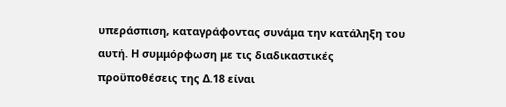υπεράσπιση, καταγράφοντας συνάμα την κατάληξη του αυτή. Η συμμόρφωση με τις διαδικαστικές προϋποθέσεις της Δ.18 είναι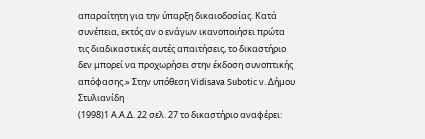απαραίτητη για την ύπαρξη δικαιοδοσίας. Κατά συνέπεια, εκτός αν ο ενάγων ικανοποιήσει πρώτα τις διαδικαστικές αυτές απαιτήσεις, το δικαστήριο δεν μπορεί να προχωρήσει στην έκδοση συνοπτικής απόφασης.» Στην υπόθεση Vidisava Subotic ν. Δήμου Στυλιανίδη
(1998)1 Α.Α.Δ. 22 σελ. 27 το δικαστήριο αναφέρει: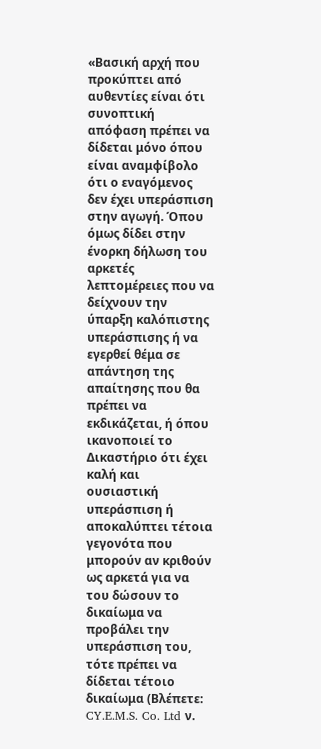«Βασική αρχή που προκύπτει από αυθεντίες είναι ότι συνοπτική απόφαση πρέπει να δίδεται μόνο όπου είναι αναμφίβολο ότι ο εναγόμενος δεν έχει υπεράσπιση στην αγωγή. Όπου όμως δίδει στην ένορκη δήλωση του αρκετές λεπτομέρειες που να δείχνουν την ύπαρξη καλόπιστης υπεράσπισης ή να εγερθεί θέμα σε απάντηση της απαίτησης που θα πρέπει να εκδικάζεται, ή όπου ικανοποιεί το Δικαστήριο ότι έχει καλή και ουσιαστική υπεράσπιση ή αποκαλύπτει τέτοια γεγονότα που μπορούν αν κριθούν ως αρκετά για να του δώσουν το δικαίωμα να προβάλει την υπεράσπιση του, τότε πρέπει να δίδεται τέτοιο δικαίωμα (Βλέπετε: CY.E.M.S. Co. Ltd ν.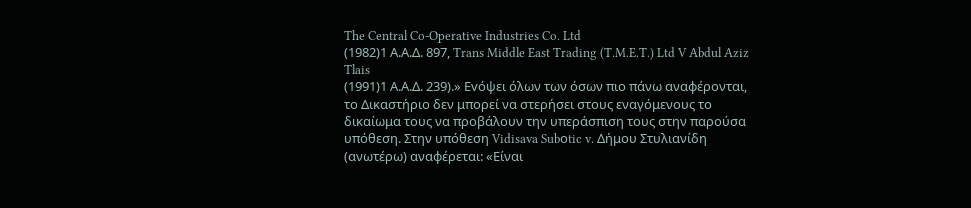The Central Co-Operative Industries Co. Ltd
(1982)1 Α.Α.Δ. 897, Trans Middle East Trading (T.M.E.T.) Ltd V Abdul Aziz Tlais
(1991)1 Α.Α.Δ. 239).» Evόψει όλων των όσων πιο πάνω αναφέρονται, το Δικαστήριο δεν μπορεί να στερήσει στους εναγόμενους το δικαίωμα τους να προβάλουν την υπεράσπιση τους στην παρούσα υπόθεση. Στην υπόθεση Vidisava Subοtic v. Δήμου Στυλιανίδη (ανωτέρω) αναφέρεται: «Είναι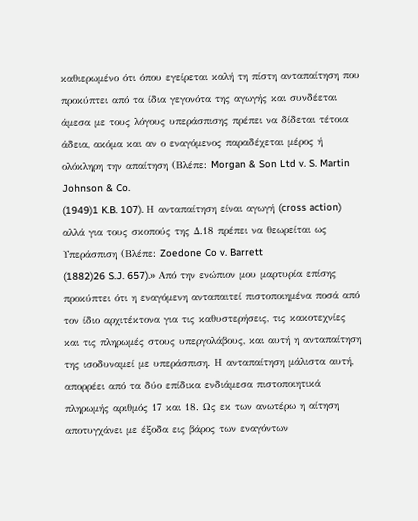καθιερωμένο ότι όπου εγείρεται καλή τη πίστη ανταπαίτηση που προκύπτει από τα ίδια γεγονότα της αγωγής και συνδέεται άμεσα με τους λόγους υπεράσπισης πρέπει να δίδεται τέτοια άδεια, ακόμα και αν ο εναγόμενος παραδέχεται μέρος ή ολόκληρη την απαίτηση (Βλέπε: Morgan & Son Ltd v. S. Martin Johnson & Co.
(1949)1 K.B. 107). Η ανταπαίτηση είναι αγωγή (cross action) αλλά για τους σκοπούς της Δ.18 πρέπει να θεωρείται ως Υπεράσπιση (Βλέπε: Zoedone Co v. Barrett
(1882)26 S.J. 657).» Από την ενώπιον μου μαρτυρία επίσης προκύπτει ότι η εναγόμενη ανταπαιτεί πιστοποιημένα ποσά από τον ίδιο αρχιτέκτονα για τις καθυστερήσεις, τις κακοτεχνίες και τις πληρωμές στους υπεργολάβους, και αυτή η ανταπαίτηση της ισοδυναμεί με υπεράσπιση. Η ανταπαίτηση μάλιστα αυτή, απορρέει από τα δύο επίδικα ενδιάμεσα πιστοποιητικά πληρωμής αριθμός 17 και 18. Ως εκ των ανωτέρω η αίτηση αποτυγχάνει με έξοδα εις βάρος των εναγόντων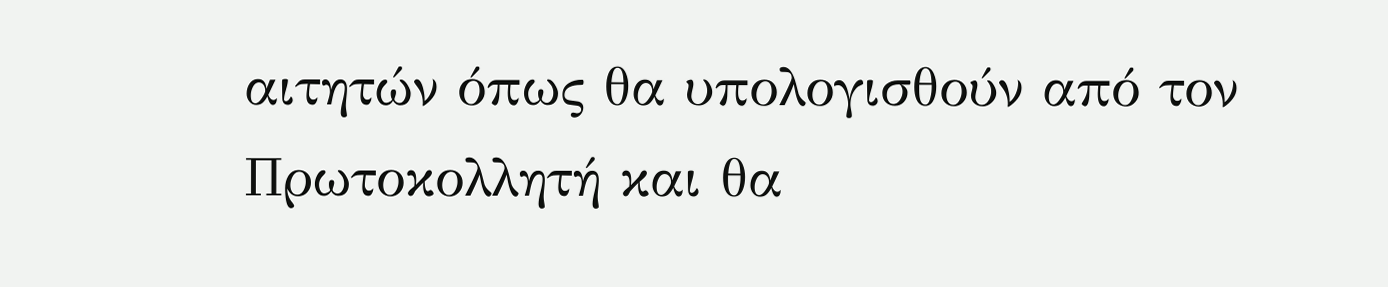αιτητών όπως θα υπολογισθούν από τον Πρωτοκολλητή και θα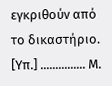εγκριθούν από το δικαστήριο. [Υπ.] ............... Μ.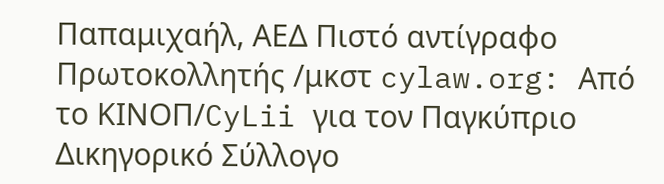Παπαμιχαήλ, ΑΕΔ Πιστό αντίγραφο Πρωτοκολλητής /μκστ cylaw.org: Από το ΚΙΝOΠ/CyLii για τον Παγκύπριο Δικηγορικό Σύλλογο